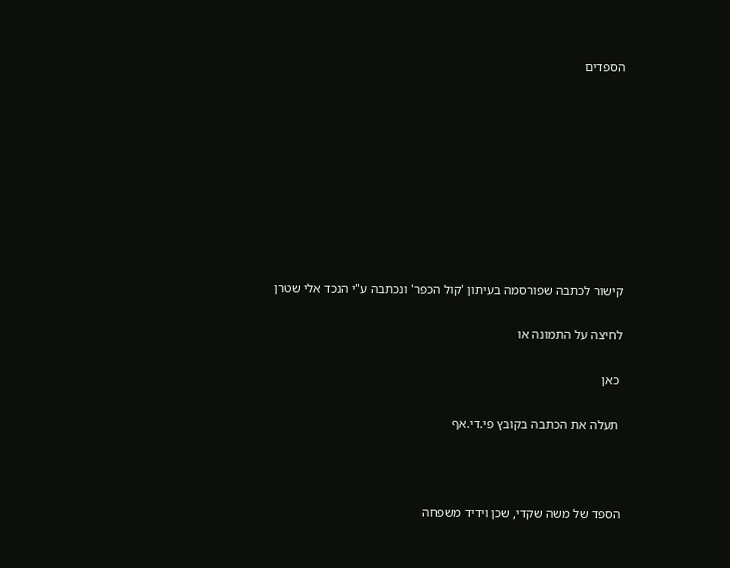הספדים









קישור לכתבה שפורסמה בעיתון 'קול הכפר' ונכתבה ע"י הנכד אלי שטרן

לחיצה על התמונה או

 כאן

 תעלה את הכתבה בקובץ פי.די.אף



הספד של משה שקדי, שכן וידיד משפחה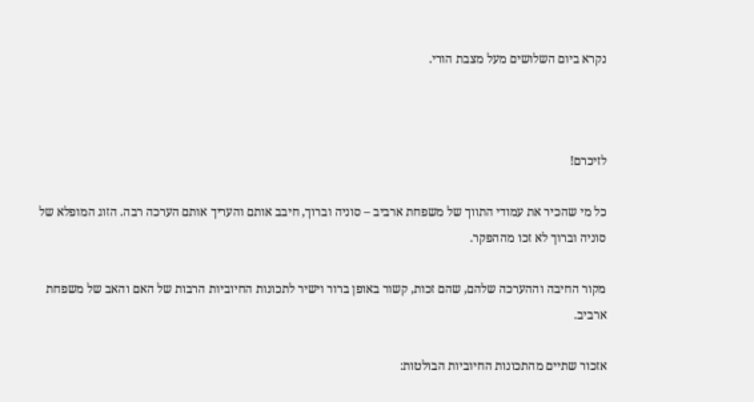נקרא ביום השלושים מעל מצבת הורי.



לזיכרם!

כל מי שהכיר את עמודי התווך של משפחת ארביב – סוניה וברוך, חיבב אותם והעריך אותם הערכה רבה. הזוג המופלא של סוניה וברוך לא זכו מההפקר.

מקור החיבה וההערכה שלהם, שהם זכות, קשור באופן ברור וישיר לתכונות החיוביות הרבות של האם והאב של משפחת ארביב.

אזכור שתיים מהתכונות החיוביות הבולטות: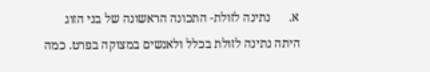א.      נתינה לזולת- התכונה הראשונה של בני הזוג היתה נתינה לזולת בכלל ולאנשים במצוקה בפרט. כמה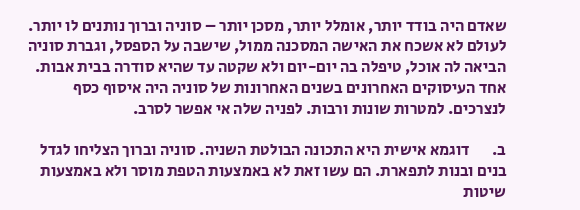שאדם היה בודד יותר, אומלל יותר, מסכן יותר – סוניה וברוך נותנים לו יותר. לעולם לא אשכח את האישה המסכנה ממול, שישבה על הספסל, וגברת סוניה הביאה לה אוכל, טיפלה בה יום-יום ולא שקטה עד שהיא סודרה בבית אבות. אחד העיסוקים האחרונים בשנים האחרונות של סוניה היה איסוף כסף לנצרכים. למטרות שונות ורבות. לפניה שלה אי אפשר לסרב.

ב.       דוגמא אישית היא התכונה הבולטת השניה. סוניה וברוך הצליחו לגדל בנים ובנות לתפארת. הם עשו זאת לא באמצעות הטפת מוסר ולא באמצעות שיטות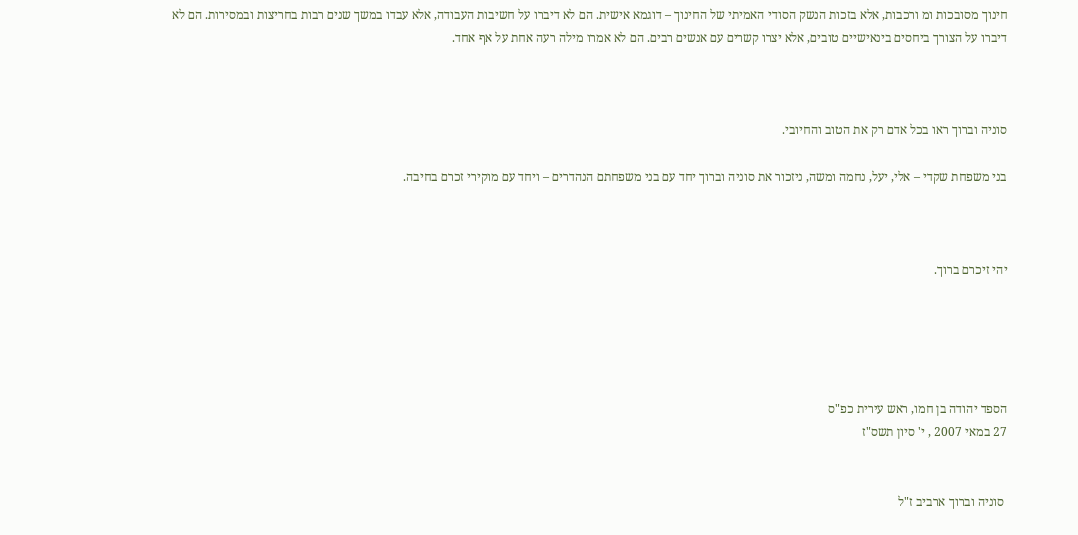חינוך מסובכות ומ ורכבות, אלא בזכות הנשק הסודי האמיתי של החינוך – דוגמא אישית. הם לא דיברו על חשיבות העבודה, אלא עבדו במשך שנים רבות בחריצות ובמסירות. הם לא דיברו על הצורך ביחסים בינאישיים טובים, אלא יצרו קשרים עם אנשים רבים. הם לא אמרו מילה רעה אחת על אף אחד.



סוניה וברוך ראו בכל אדם רק את הטוב והחיובי.

בני משפחת שקדי – אלי, יעל, נחמה ומשה, ניזכור את סוניה וברוך יחד עם בני משפחתם הנהדרים – ויחד עם מוקירי זכרם בחיבה.



יהי זיכרם ברוך.





הספד יהודה בן חמו, ראש עירית כפ"ס
27 במאי 2007 , י' סיון תשס"ז


 סוניה וברוך ארביב ז"ל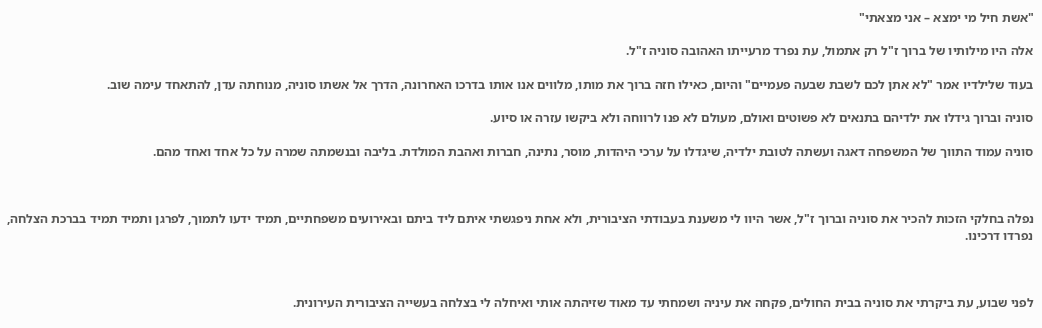"אשת חיל מי ימצא – אני מצאתי"

אלה היו מילותיו של ברוך ז"ל רק אתמול, עת נפרד מרעייתו האהובה סוניה ז"ל.

בעוד שלילדיו אמר "לא אתן לכם לשבת שבעה פעמיים" והיום, כאילו חזה ברוך את מותו, מלווים אנו אותו בדרכו האחרונה, הדרך אל אשתו סוניה, מנוחתה עדן, להתאחד עימה שוב.

סוניה וברוך גידלו את ילדיהם בתנאים לא פשוטים ואולם, מעולם לא פנו לרווחה ולא ביקשו עזרה או סיוע.

סוניה עמוד התווך של המשפחה דאגה ועשתה לטובת ילדיה, שיגדלו על ערכי היהדות, מוסר, נתינה, חברות ואהבת המולדת. בליבה ובנשמתה שמרה על כל אחד ואחד מהם.



נפלה בחלקי הזכות להכיר את סוניה וברוך ז"ל, אשר היוו לי משענת בעבודתי הציבורית, ולא אחת ניפגשתי איתם ליד ביתם ובאירועים משפחתיים, תמיד ידעו לתמוך, לפרגן ותמיד תמיד בברכת הצלחה, נפרדו דרכינו.



לפני שבוע, עת ביקרתי את סוניה בבית החולים, פקחה את עיניה ושמחתי עד מאוד שזיהתה אותי ואיחלה לי בצלחה בעשייה הציבורית העירונית.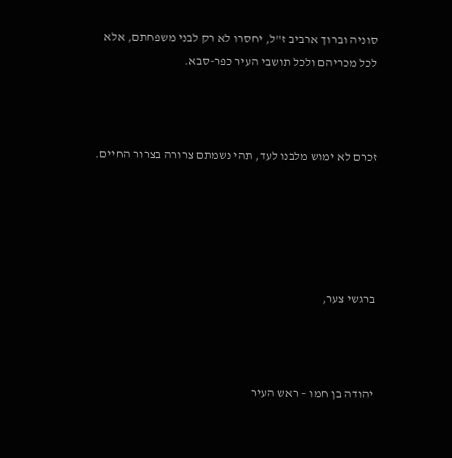סוניה וברוך ארביב ז"ל, יחסרו לא רק לבני משפחתם, אלא לכל מכריהם ולכל תושבי העיר כפר-סבא.



זכרם לא ימוש מלבנו לעד, תהי נשמתם צרורה בצרור החיים.





ברגשי צער,



יהודה בן חמו – ראש העיר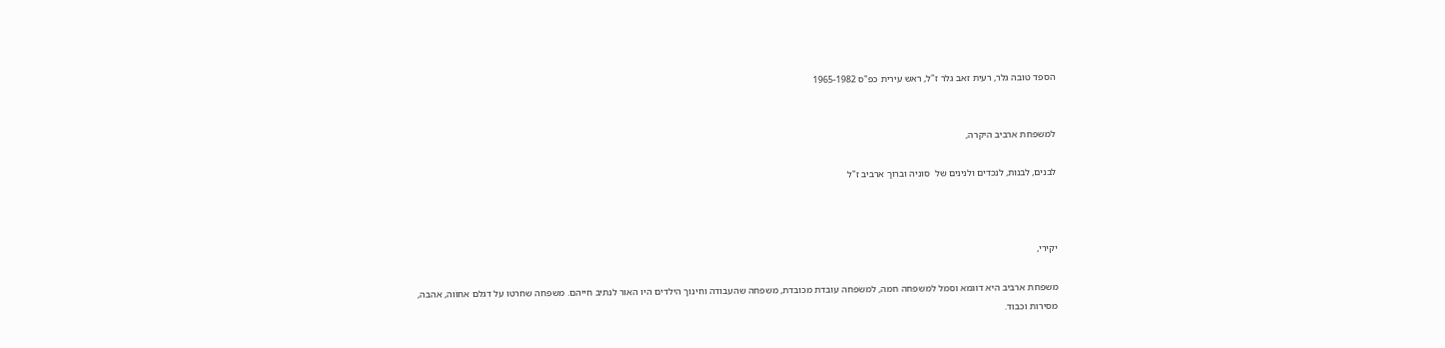הספד טובה גלר, רעית זאב גלר ז"ל, ראש עירית כפ"ס 1965-1982


למשפחת ארביב היקרה,

לבנים, לבנות, לנכדים ולנינים של  סוניה וברוך ארביב ז"ל



יקירי,

משפחת ארביב היא דוגמא וסמל למשפחה חמה, למשפחה עובדת מכובדת, משפחה שהעבודה וחינוך הילדים היו האור לנתיב חייהם. משפחה שחרטו על דגלם אחווה, אהבה, מסירות וכבוד.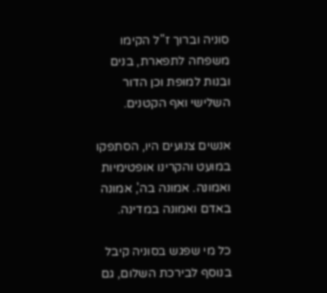סוניה וברוך ז"ל הקימו משפחה לתפארת, בנים ובנות למופת וכן הדור השלישי ואף הקטנים.

אנשים צנועים היו, הסתפקו במועט והקרינו אופטימיות ואמונה. אמונה בה', אמונה באדם ואמונה במדינה.

כל מי שפגש בסוניה קיבל בנוסף לבירכת השלום, גם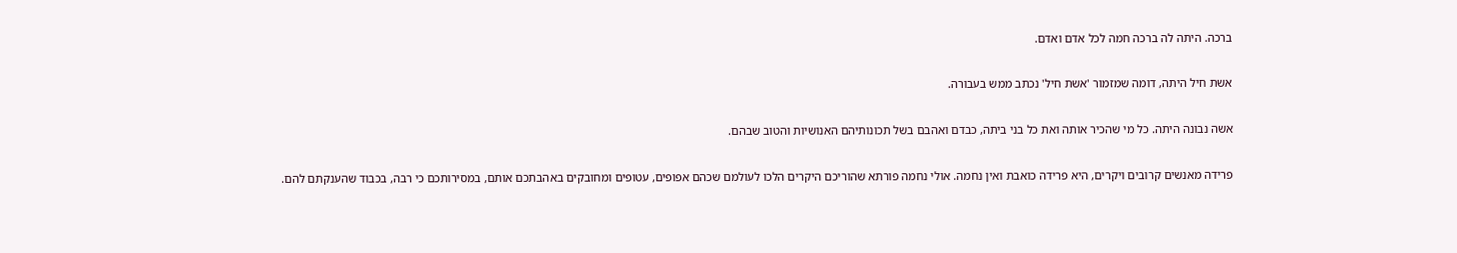ברכה. היתה לה ברכה חמה לכל אדם ואדם.

אשת חיל היתה, דומה שמזמור 'אשת חיל' נכתב ממש בעבורה.

אשה נבונה היתה. כל מי שהכיר אותה ואת כל בני ביתה, כבדם ואהבם בשל תכונותיהם האנושיות והטוב שבהם.

פרידה מאנשים קרובים ויקרים, היא פרידה כואבת ואין נחמה. אולי נחמה פורתא שהוריכם היקרים הלכו לעולמם שכהם אפופים, עטופים ומחובקים באהבתכם אותם, במסירותכם כי רבה, בכבוד שהענקתם להם.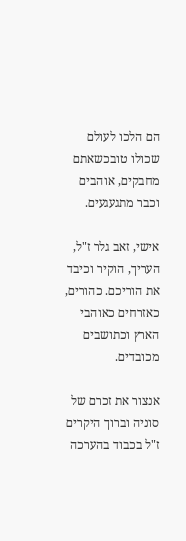הם הלכו לעולם שכולו טובכשאתם מחבקים, אוהבים וכבר מתגעגעים.

אישי, זאב גלר ז"ל, העריך, הוקיר וכיבד את הוריכם. כהורים, כאזרחים כאוהבי הארץ וכתושבים מכובדים.

אנצור את זכרם של סוניה וברוך היקרים ז"ל בכבוד בהערכה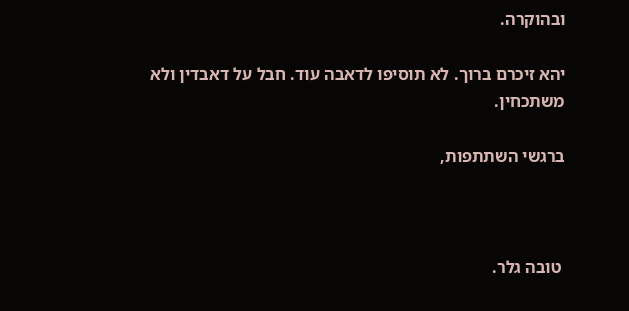ובהוקרה.

יהא זיכרם ברוך. לא תוסיפו לדאבה עוד. חבל על דאבדין ולא משתכחין.

ברגשי השתתפות,



 טובה גלר.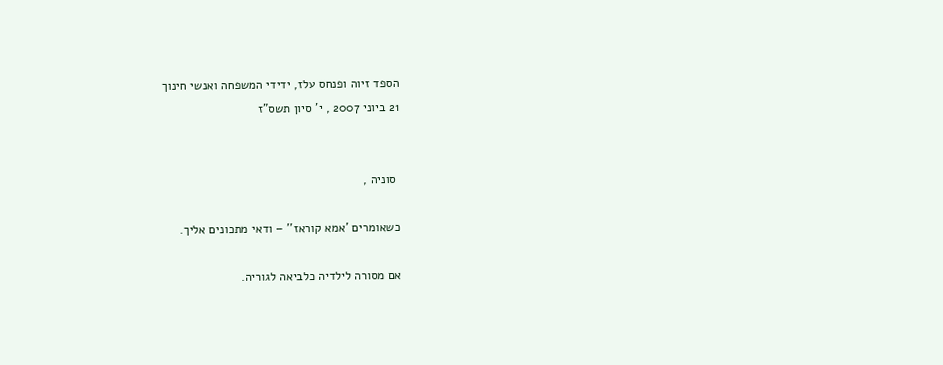הספד זיוה ופנחס עלז, ידידי המשפחה ואנשי חינוך
21 ביוני 2007 , י' סיון תשס"ז


 סוניה ,

כשאומרים 'אמא קוראז'' – ודאי מתכונים אליך.

אם מסורה לילדיה כלביאה לגוריה.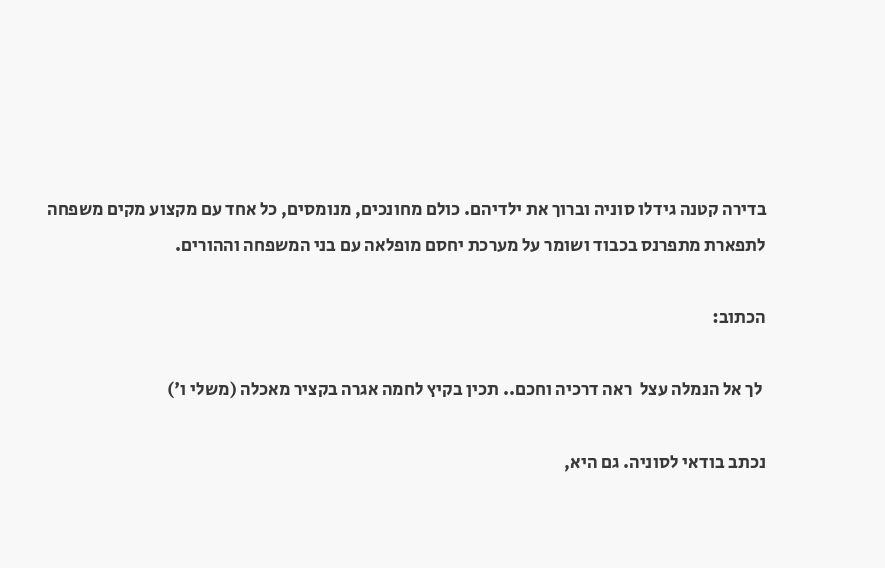בדירה קטנה גידלו סוניה וברוך את ילדיהם. כולם מחונכים, מנומסים, כל אחד עם מקצוע מקים משפחה לתפארת מתפרנס בכבוד ושומר על מערכת יחסם מופלאה עם בני המשפחה וההורים.

הכתוב:

 לך אל הנמלה עצל  ראה דרכיה וחכם.. תכין בקיץ לחמה אגרה בקציר מאכלה (משלי ו')

נכתב בודאי לסוניה. גם היא,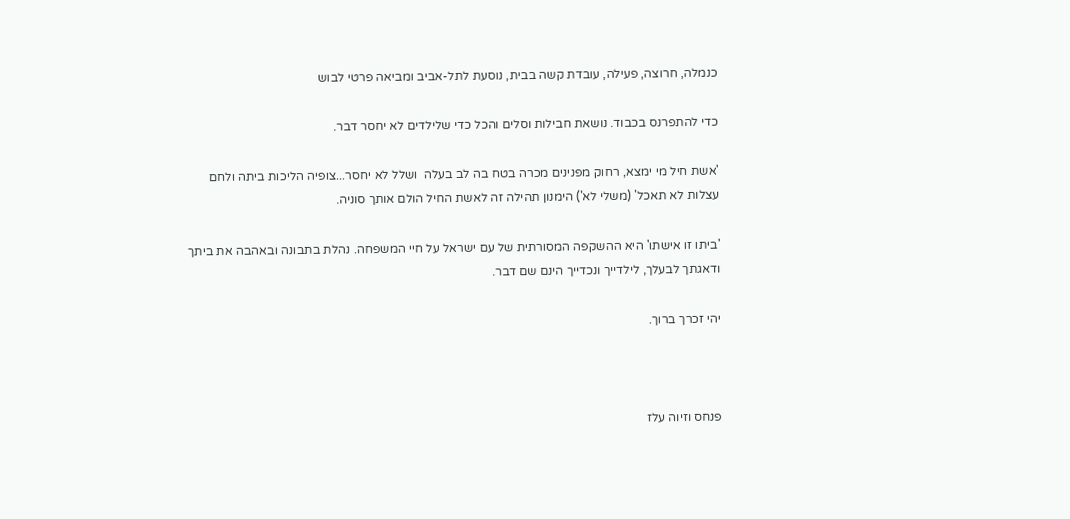כנמלה, חרוצה, פעילה, עובדת קשה בבית, נוסעת לתל-אביב ומביאה פרטי לבוש

כדי להתפרנס בכבוד. נושאת חבילות וסלים והכל כדי שלילדים לא יחסר דבר.

'אשת חיל מי ימצא, רחוק מפנינים מכרה בטח בה לב בעלה  ושלל לא יחסר...צופיה הליכות ביתה ולחם עצלות לא תאכל' (משלי לא') הימנון תהילה זה לאשת החיל הולם אותך סוניה.

'ביתו זו אישתו' היא ההשקפה המסורתית של עם ישראל על חיי המשפחה. נהלת בתבונה ובאהבה את ביתך ודאגתך לבעלך, לילדייך ונכדייך הינם שם דבר.

יהי זכרך ברוך.



פנחס וזיוה עלז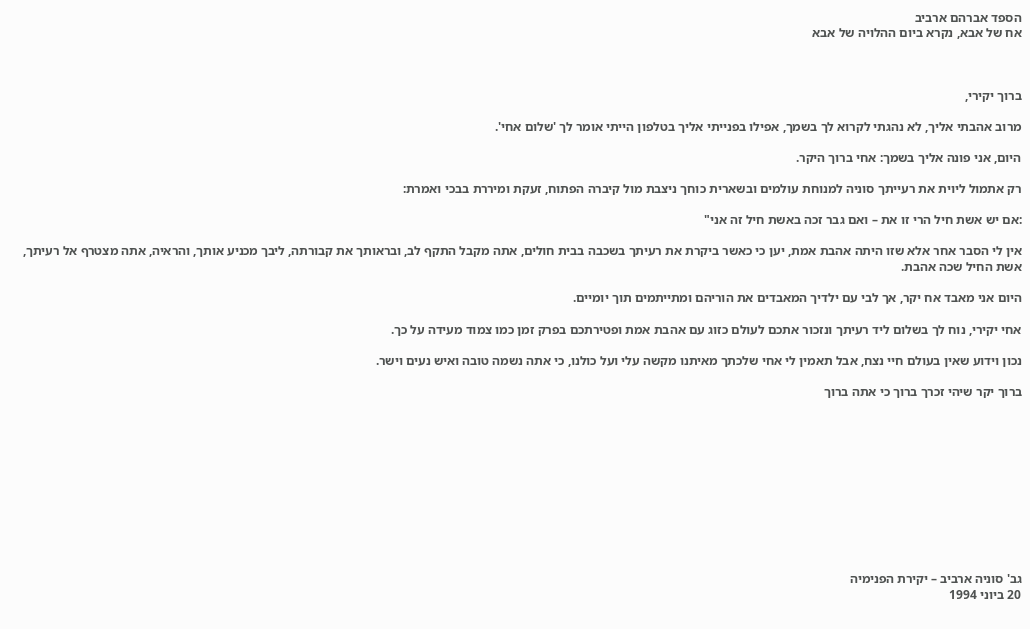הספד אברהם ארביב
אח של אבא, נקרא ביום ההלויה של אבא



ברוך יקירי,

מרוב אהבתי אליך, לא נהגתי לקרוא לך בשמך, אפילו בפנייתי אליך בטלפון הייתי אומר לך 'שלום אחי'.

היום, אני פונה אליך בשמך: אחי ברוך היקר.

רק אתמול ליוית את רעייתך סוניה למנוחת עולמים ובשארית כוחך ניצבת מול קיברה הפתוח, זעקת ומיררת בבכי ואמרת:

:אם יש אשת חיל הרי זו את – ואם גבר זכה באשת חיל זה אני"

אין לי הסבר אחר אלא שזו היתה אהבת אמת, יען כי כאשר ביקרת את רעיתך בשכבה בבית חולים, אתה מקבל התקף לב, ובראותך את קבורתה, ליבך מכניע אותך, והראיה, אתה מצטרף אל רעיתך, אשת החיל שכה אהבת.

היום אני מאבד אח יקר, אך לבי עם ילדיך המאבדים את הוריהם ומתייתמים תוך יומיים.

אחי יקירי, נוח לך בשלום ליד רעיתך ונזכור אתכם לעולם כזוג עם אהבת אמת ופטירתכם בפרק זמן כמו צמוד מעידה על כך.

נכון וידוע שאין בעולם חיי נצח, אבל תאמין לי אחי שלכתך מאיתנו מקשה עלי ועל כולנו, כי אתה נשמה טובה ואיש נעים וישר.

ברוך יקר שיהי זכרך ברוך כי אתה ברוך











גב' סוניה ארביב – יקירת הפנימיה
20 ביוני 1994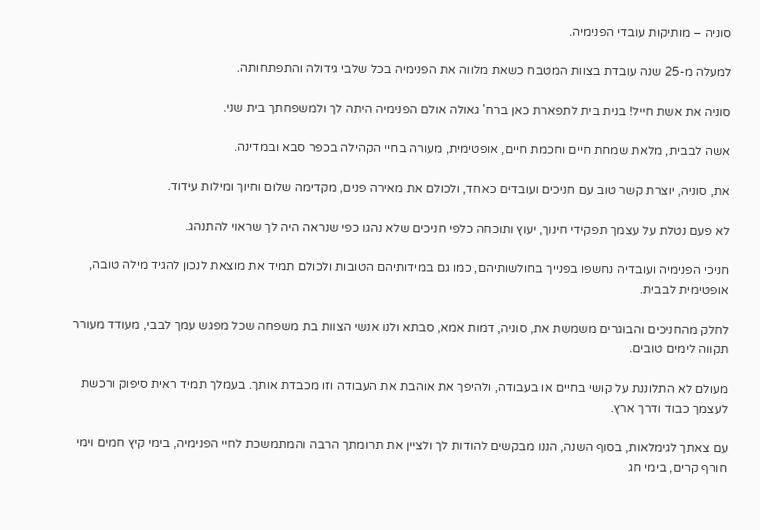סוניה – מותיקות עובדי הפנימיה.

למעלה מ-25 שנה עובדת בצוות המטבח כשאת מלווה את הפנימיה בכל שלבי גידולה והתפתחותה.

סוניה את אשת חייל! בנית בית לתפארת כאן ברח' גאולה אולם הפנימיה היתה לך ולמשפחתך בית שני.

אשה לבבית, מלאת שמחת חיים וחכמת חיים, אופטימית, מעורה בחיי הקהילה בכפר סבא ובמדינה.

את, סוניה, יוצרת קשר טוב עם חניכים ועובדים כאחד, ולכולם את מאירה פנים, מקדימה שלום וחיוך ומילות עידוד.

לא פעם נטלת על עצמך תפקידי חינוך, יעוץ ותוכחה כלפי חניכים שלא נהגו כפי שנראה היה לך שראוי להתנהג.

חניכי הפנימיה ועובדיה נחשפו בפנייך בחולשותיהם, כמו גם במידותיהם הטובות ולכולם תמיד את מוצאת לנכון להגיד מילה טובה, אופטימית לבבית.

לחלק מהחניכים והבוגרים משמשת את, סוניה, דמות אמא, סבתא ולנו אנשי הצוות בת משפחה שכל מפגש עמך לבבי, מעודד מעורר תקווה לימים טובים.

מעולם לא התלוננת על קושי בחיים או בעבודה, ולהיפך את אוהבת את העבודה וזו מכבדת אותך. בעמלך תמיד ראית סיפוק ורכשת לעצמך כבוד ודרך ארץ.

עם צאתך לגימלאות, בסוף השנה, הננו מבקשים להודות לך ולציין את תרומתך הרבה והמתמשכת לחיי הפנימיה, בימי קיץ חמים וימי חורף קרים, בימי חג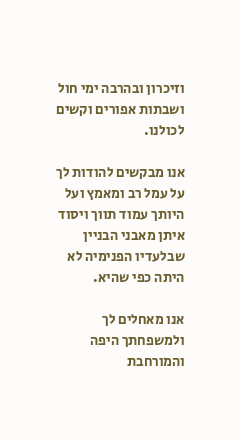וזיכרון ובהרבה ימי חול ושבתות אפורים וקשים לכולנו.

אנו מבקשים להודות לך על עמל רב ומאמץ ועל היותך עמוד תווך ויסוד איתן מאבני הבניין שבלעדיו הפנימיה לא היתה כפי שהיא.

אנו מאחלים לך ולמשפחתך היפה והמורחבת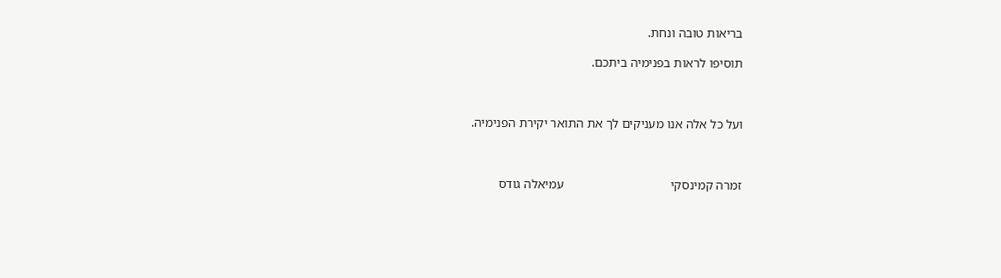בריאות טובה ונחת.

תוסיפו לראות בפנימיה ביתכם.



ועל כל אלה אנו מעניקים לך את התואר יקירת הפנימיה.



זמרה קמינסקי                                 עמיאלה גודס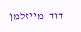דוד  מייזלמן